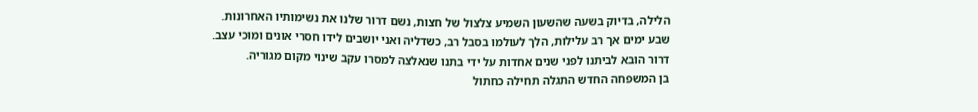הלילה, בדיוק בשעה שהשעון השמיע צלצול של חצות, נשם דרור שלנו את נשימותיו האחרונות.
שבע ימים אך רב עלילות, הלך לעולמו בסבל רב, כשדליה ואני יושבים לידו חסרי אונים ומוכי עצב.
דרור הובא לביתנו לפני שנים אחדות על ידי בתנו שנאלצה למסרו עקב שינוי מקום מגוריה.
בן המשפחה החדש התגלה תחילה כחתול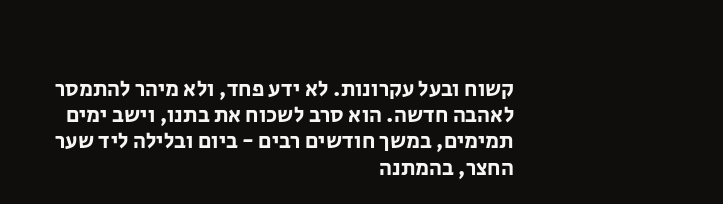קשוח ובעל עקרונות. לא ידע פחד, ולא מיהר להתמסר לאהבה חדשה. הוא סרב לשכוח את בתנו, וישב ימים תמימים, במשך חודשים רבים - ביום ובלילה ליד שער החצר, בהמתנה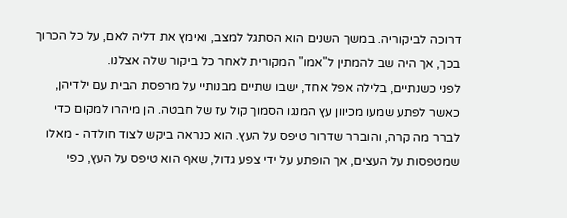דרוכה לביקוריה. במשך השנים הוא הסתגל למצב, ואימץ את דליה לאם, על כל הכרוך בכך, אך היה שב להמתין ל"אמו" המקורית לאחר כל ביקור שלה אצלנו.
לפני כשנתיים, בלילה אפל אחד, ישבו שתיים מבנותיי על מרפסת הבית עם ילדיהן, כאשר לפתע שמעו מכיוון עץ המנגו הסמוך קול עז של חבטה. הן מיהרו למקום כדי לברר מה קרה, והוברר שדרור טיפס על העץ. הוא כנראה ביקש לצוד חולדה - מאלו שמטפסות על העצים, אך הופתע על ידי צפע גדול, שאף הוא טיפס על העץ, כפי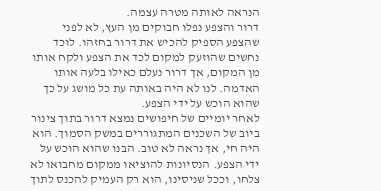הנראה לאותה מטרה עצמה.
דרור והצפע נפלו חבוקים מן העץ, לא לפני שהצפע הספיק להכיש את דרור בחזהו. לוכד נחשים שהוזעק למקום לכד את הצפע ולקח אותו מן המקום, אך דרור נעלם כאילו בלעה אותו האדמה. לנו לא היה באותה עת כל מושג על כך שהוא הוכש על ידי הצפע.
לאחר יומיים של חיפושים נמצא דרור בתוך צינור ביוב של השכנים המתגוררים במשק הסמוך. הוא היה חי, אך נראה לא טוב. הבנו שהוא הוכש על ידי הצפע. הנסיונות להוציאו ממקום מחבואו לא צלחו, וככל שניסינו, הוא רק העמיק להכנס לתוך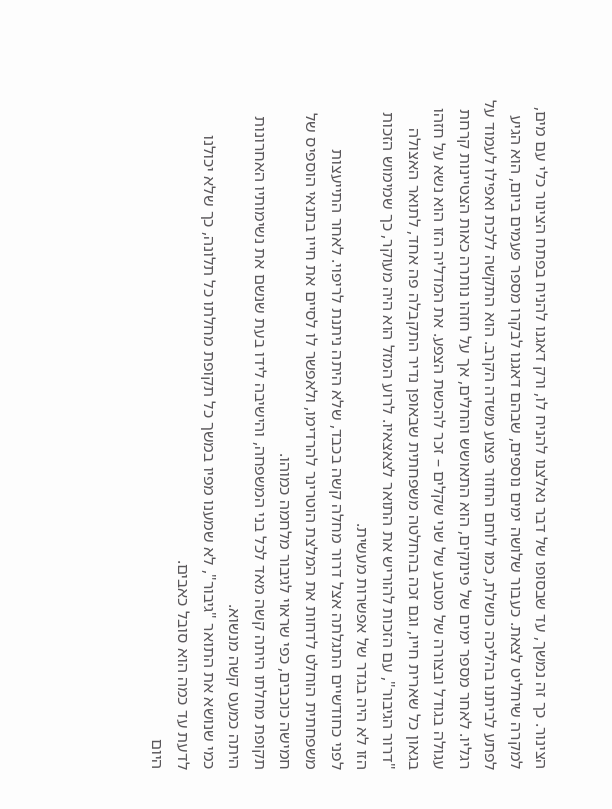הצינור. כך זה נמשך, עד שבסופו של דבר נאלצנו להניח לו, ורק דאגנו להניח בפתח הצינור כלי עם מים, למקרה שיחליט לצאת. כעבור שלושה ימים נוספים, שבהם דאגנו לבקרו מספר פעמים ביום, הוא הגיע לפתע לביתנו בהליכה כושלת, כמו לוחם החוזר פצוע משדה הקרב. הוא התקשה ללכת ואפילו לעמוד על רגליו. לאחר מספר ימים של פינוקים, הוא התאושש והחלים, אך על חזהו נותרה כאות הצטיינות קרחת עגולה בגודל ובצורה של מטבע של שני שקלים – זכר להכשת הצפע. את המדליה הזו הוא נשא על חזהו בגאון כל שארית חייו, וגם זכה בהחלטה משפחתית שבאופן נדיר התקבלה פה אחד, לתואר האצולה "דרור הגיבור", עם הזכות להוריש את התואר לצאצאיו. לרוע המזל הוא היה מעוקר, כך שמימוש הזכות הזו לא היה בגדר של אפשרות מעשית.
לפני כחודשיים התגלתה אצל דרור מחלה קשה בכבד, שלא היתה ניתנת לריפוי. לאחר התייעצות משפחתית הוחלט לדחות את המלצת הוטרינר להרדימו, ולאפשר לו לסיים את חייו בתנאי הוספיס של חמישה כוכבים, כפי שראוי לגיבור מלחמה כמוהו.
תקופת מחלתו היתה קשה מאד לכל בני המשפחה, והישיבה לידו בעת שנשם את נשימותיו האחרונות היתה כמעט קשה מנשוא.
כמי שנושא את התואר "גיבור", לא שמענו מפיו במשך כל תקופת מחלתו כל תלונה, כך שלא יכולנו לדעת עד כמה הוא סובל כאבים.
היום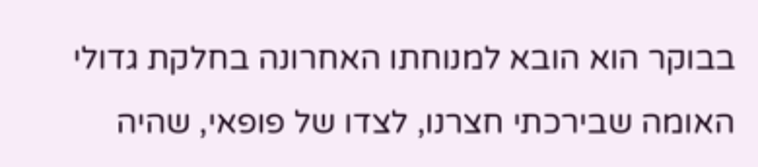בבוקר הוא הובא למנוחתו האחרונה בחלקת גדולי האומה שבירכתי חצרנו, לצדו של פופאי, שהיה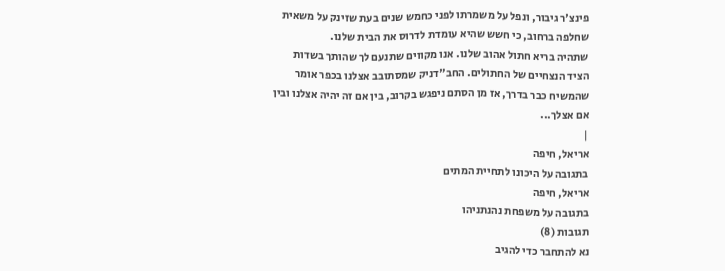פינצ'ר גיבור, ונפל על משמרתו לפני כחמש שנים בעת שזינק על משאית שחלפה ברחוב, כי חשש שהיא עומדת לדרוס את הבית שלנו.
שתהיה בריא חתול אהוב שלנו. אנו מקווים שתנעם לך שהותך בשדות הציד הנצחיים של החתולים. החב"דניק שמסתובב אצלנו בכפר אומר שהמשיח כבר בדרך, אז מן הסתם ניפגש בקרוב, בין אם זה יהיה אצלנו ובין אם אצלך...
|
אריאל, חיפה
בתגובה על היכונו לתחיית המתים
אריאל, חיפה
בתגובה על משפחת נהנתניהו
תגובות (8)
נא להתחבר כדי להגיב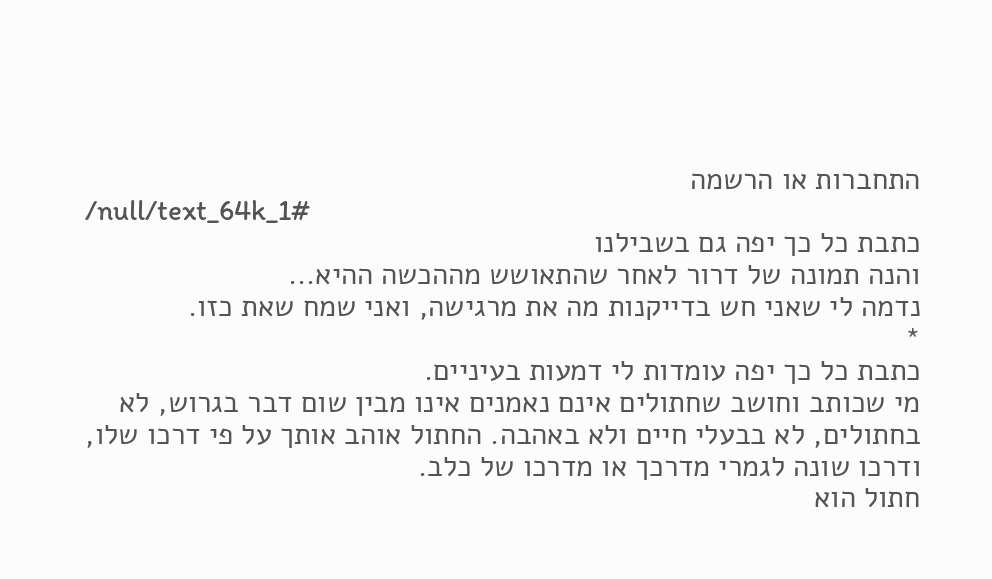התחברות או הרשמה
/null/text_64k_1#
כתבת כל כך יפה גם בשבילנו
והנה תמונה של דרור לאחר שהתאושש מההכשה ההיא...
נדמה לי שאני חש בדייקנות מה את מרגישה, ואני שמח שאת כזו.
*
כתבת כל כך יפה עומדות לי דמעות בעיניים.
מי שכותב וחושב שחתולים אינם נאמנים אינו מבין שום דבר בגרוש, לא בחתולים, לא בבעלי חיים ולא באהבה. החתול אוהב אותך על פי דרכו שלו, ודרכו שונה לגמרי מדרכך או מדרכו של כלב.
חתול הוא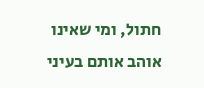חתול, ומי שאינו אוהב אותם בעיני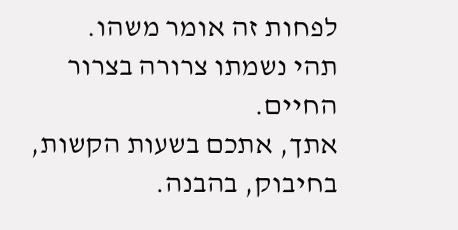לפחות זה אומר משהו.
תהי נשמתו צרורה בצרור החיים.
אתך, אתכם בשעות הקשות, בחיבוק, בהבנה.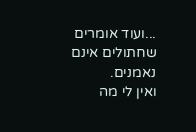...ועוד אומרים שחתולים אינם נאמנים.
ואין לי מה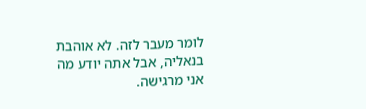לומר מעבר לזה. לא אוהבת בנאליה, אבל אתה יודע מה אני מרגישה.